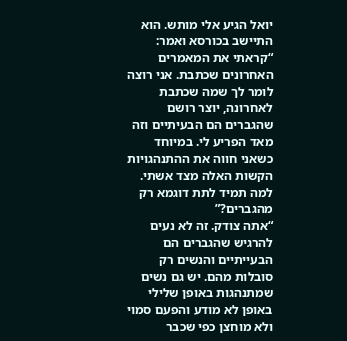יואל הגיע אלי מותש. הוא התיישב בכורסא ואמר: “קראתי את המאמרים האחרונים שכתבת. אני רוצה לומר לך שמה שכתבת לאחרונה, יוצר רושם שהגברים הם הבעיתיים וזה מאד הפריע לי. במיוחד כשאני חווה את ההתנהגויות הקשות האלה מצד אשתי. למה תמיד לתת דוגמא רק מהגברים?”
“אתה צודק. זה לא נעים להרגיש שהגברים הם הבעייתיים והנשים רק סובלות מהם. יש גם נשים שמתנהגות באופן שלילי באופן לא מודע והפעם סמוי ולא מוחצן כפי שכבר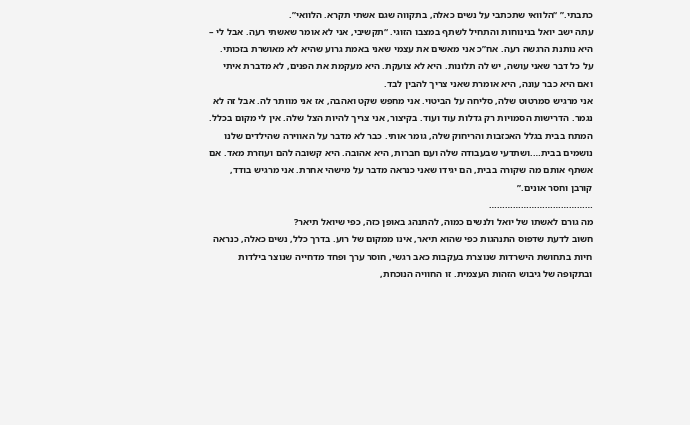כתבתי.” “הלוואי שתכתבי על נשים כאלה, בתקווה שגם אשתי תקרא. הלוואי”.
עתה ישב יואל בנינוחות והתחיל לשתף במצבו הזוגי. “תקשיבי, אני לא אומר שאשתי רעה. אבל לי – היא נותנת הרגשה רעה. אח”כ אני מאשים את עצמי שאני באמת גרוע שהיא לא מאושרת בזכותי. על כל דבר שאני עושה, יש לה תלונות. היא לא צועקת. היא מעקמת את הפנים, לא מדברת איתי ואם היא כבר עונה, היא אומרת שאני צריך להבין לבד.
אני מרגיש סמרטוט שלה, סליחה על הביטוי. אני מחפש שקט ואהבה, אז אני מוותר לה. אבל זה לא נגמר. הדרישות הסמויות רק גדלות עוד ועוד. בקיצור, אני צריך להיות הצל שלה. אין לי מקום בכלל. המתח בבית בגלל האכזבות והריחוק שלה, גומר אותי. כבר לא מדבר על האווירה שהילדים שלנו נושמים בבית….ושתדעי שבעבודה שלה ועם חברות, היא אהובה. היא קשובה להם ועוזרת מאד. אם אשתף אותם מה שקורה בבית, הם יגידו שאני כנראה מדבר על מישהי אחרת. אני מרגיש בודד, קורבן וחסר אונים.”
…………………………………
מה גורם לאשתו של יואל ולנשים כמוה, להתנהג באופן כזה, כפי שיואל תיאר?
חשוב לדעת שדפוס התנהגות כפי שהוא תיאר, אינו ממקום של רוע. בדרך כלל, נשים כאלה, כנראה חיות בתחושת הישרדות שנוצרת בעקבות כאב רגשי, חוסר ערך ופחד מדחייה שנוצר בילדות ובתקופה של גיבוש הזהות העצמית. זו החוויה הנוכחת,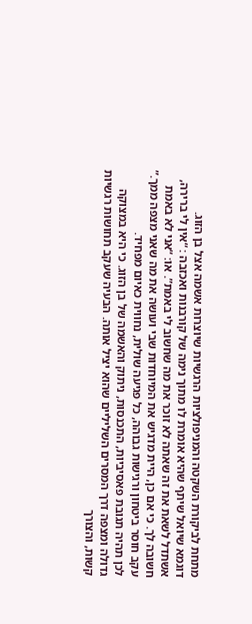מתחת לביקורת השקטה והמניפולציות הרגשיות שיוצרות אשמה אצל בן הזוג.
דוגמא שיואל שיתף שהיא אומרת לו מתוך נימה של קורבנות ואכזבה : “אין לי ברירה, אשתדל לשאת את זה שאתה לא זוכר את מה שחשוב לי באמת”. או: “אני לא באמת חשובה לך. כי אם כן, היית מדגיש את המיוחדות שבי ועושה את מה שאני מצפה ממך.” עקב חוסר ביטחון ורגישות גבוהה, כל פגיעה שולית, נחווית כאיום מפחיד.
לכן תהיה תגובת פאסיביות, התכנסות, ניתוק והאשמה של בן הזוג. כי היא במצוקה גדולה ומצפה דרך המסרים השליליים שהוא יציל אותה. הבעיה שעקב תחושות רגשיות קשות, והצורך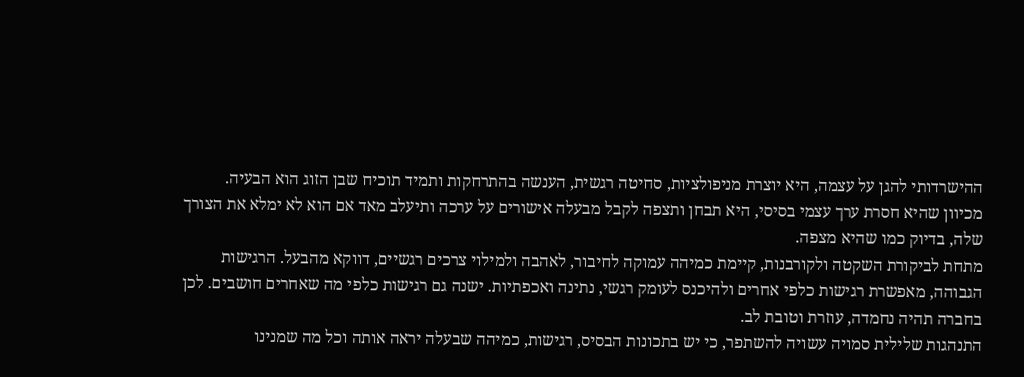ההישרדותי להגן על עצמה, היא יוצרת מניפולציות, סחיטה רגשית, הענשה בהתרחקות ותמיד תוכיח שבן הזוג הוא הבעיה.
מכיוון שהיא חסרת ערך עצמי בסיסי, היא תבחן ותצפה לקבל מבעלה אישורים על ערכה ותיעלב מאד אם הוא לא ימלא את הצורך שלה, בדיוק כמו שהיא מצפה.
מתחת לביקורת השקטה ולקורבנות, קיימת כמיהה עמוקה לחיבור, לאהבה ולמילוי צרכים רגשיים, דווקא מהבעל. הרגישות הגבוהה, מאפשרת רגישות כלפי אחרים ולהיכנס לעומק רגשי, נתינה ואכפתיות. ישנה גם רגישות כלפי מה שאחרים חושבים. לכן בחברה תהיה נחמדה, עוזרת וטובת לב.
התנהגות שלילית סמויה עשויה להשתפר, כי יש בתכונות הבסיס, רגישות, כמיהה שבעלה יראה אותה וכל מה שמנינו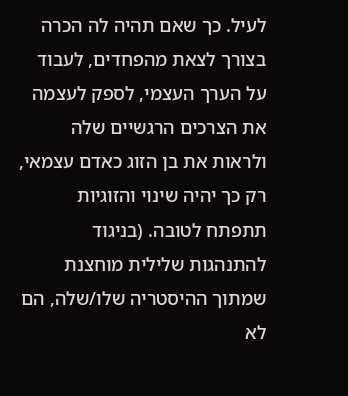לעיל. כך שאם תהיה לה הכרה בצורך לצאת מהפחדים, לעבוד על הערך העצמי, לספק לעצמה את הצרכים הרגשיים שלה ולראות את בן הזוג כאדם עצמאי, רק כך יהיה שינוי והזוגיות תתפתח לטובה. (בניגוד להתנהגות שלילית מוחצנת שמתוך ההיסטריה שלו/שלה, הם לא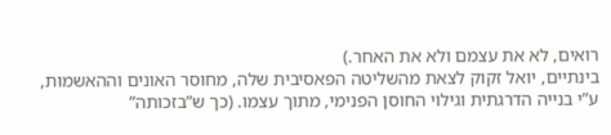רואים, לא את עצמם ולא את האחר.)
בינתיים, יואל זקוק לצאת מהשליטה הפאסיבית שלה, מחוסר האונים וההאשמות, ע”י בנייה הדרגתית וגילוי החוסן הפנימי, מתוך עצמו. (כך ש”בזכותה”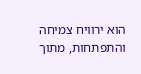הוא ירוויח צמיחה והתפתחות, מתוך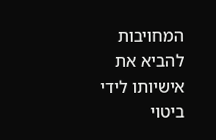המחויבות להביא את אישיותו לידי ביטוי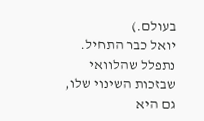בעולם.)
יואל כבר התחיל. נתפלל שהלוואי שבזכות השינוי שלו, גם היא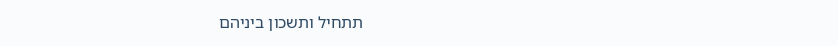תתחיל ותשכון ביניהם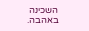השכינה באהבה.